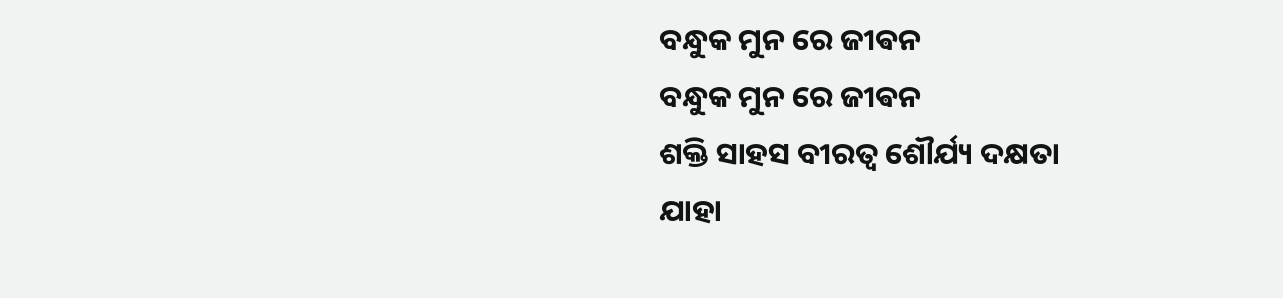ବନ୍ଧୁକ ମୁନ ରେ ଜୀଵନ
ବନ୍ଧୁକ ମୁନ ରେ ଜୀଵନ
ଶକ୍ତି ସାହସ ବୀରତ୍ବ ଶୌର୍ଯ୍ୟ ଦକ୍ଷତା
ଯାହା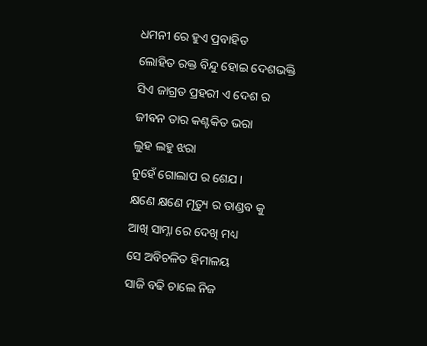ଧମନୀ ରେ ହୁଏ ପ୍ରବାହିତ
ଲୋହିତ ରକ୍ତ ବିନ୍ଦୁ ହୋଇ ଦେଶଭକ୍ତି
ସିଏ ଜାଗ୍ରତ ପ୍ରହରୀ ଏ ଦେଶ ର
ଜୀଵନ ତାର କଣ୍ଟକିତ ଭରା
ଲୁହ ଲହୁ ଝରା
ନୁହେଁ ଗୋଲାପ ର ଶେଯ ।
କ୍ଷଣେ କ୍ଷଣେ ମୃତ୍ୟୁ ର ତାଣ୍ଡବ କୁ
ଆଖି ସାମ୍ନା ରେ ଦେଖି ମଧ୍ୟ
ସେ ଅବିଚଳିତ ହିମାଳୟ
ସାଜି ବଢି ଚାଲେ ନିଜ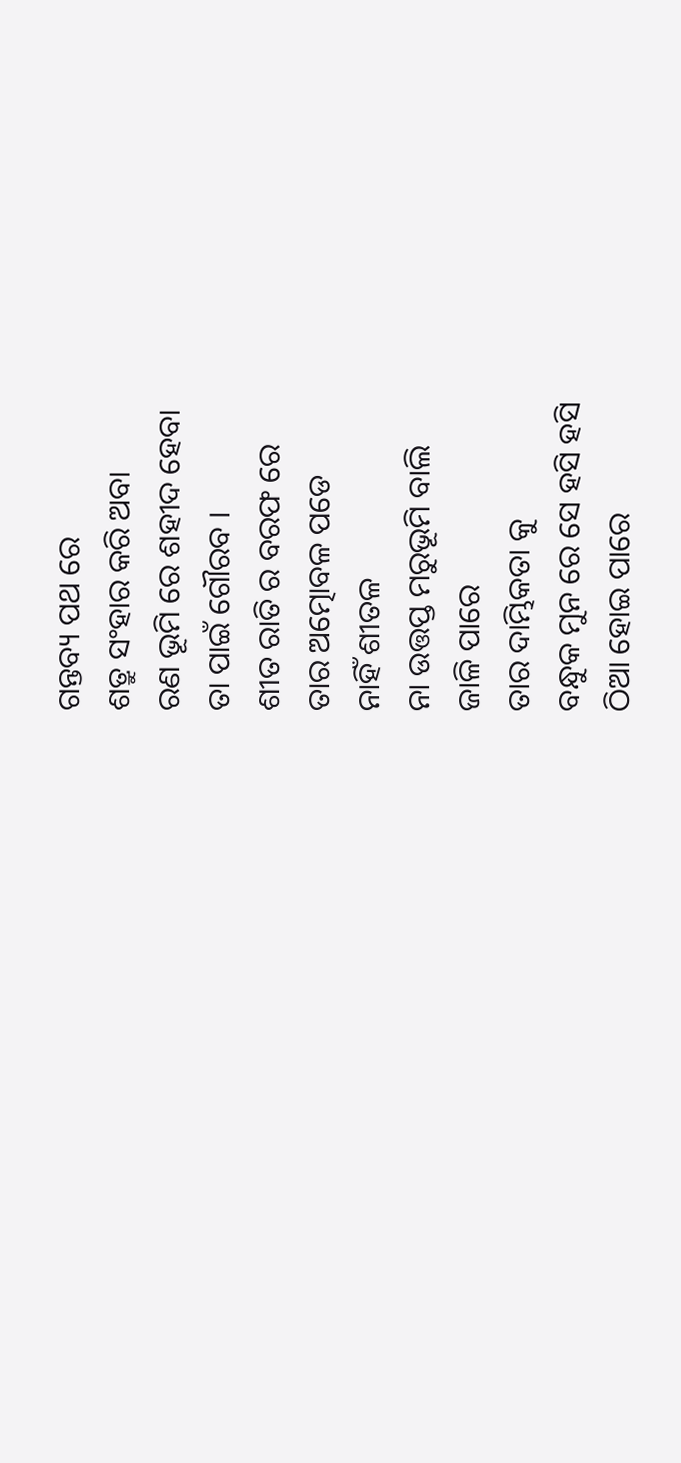ଗନ୍ତବ୍ୟ ପଥ ରେ
ଶତ୍ରୁ ସଂହାର କରି ଅବା
ରଣ ଭୂମି ରେ ଶହୀଦ ହେବା
ତା ପାଇଁ ଗୌରବ ।
ଶୀତ ରାତି ର ବରଫ ରେ
ତାର ଅତ୍ମୋବଳ ପଡେ
ନାହିଁ ଶୀତଳ
ନା ଉତ୍ତପ୍ତ ମରୁଭୂମି ବାଲି
ଜାଳି ପାରେ
ତାର ଦାମ୍ଭିକତା କୁ
ବନ୍ଧୁକ ମୁନ ରେ ସେ ହସି ହସି
ଠିଆ ହୋଇ ପାରେ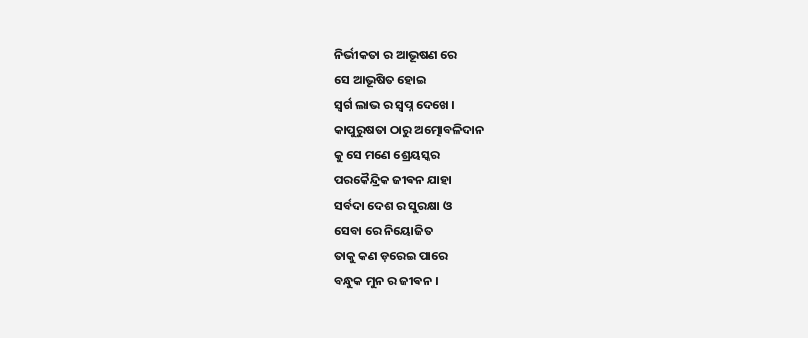ନିର୍ଭୀକତା ର ଆଭୂଷଣ ରେ
ସେ ଆଭୂଷିତ ହୋଇ
ସ୍ୱର୍ଗ ଲାଭ ର ସ୍ବପ୍ନ ଦେଖେ ।
କାପୁରୁଷତା ଠାରୁ ଅତ୍ମୋବଳିଦାନ
କୁ ସେ ମଣେ ଶ୍ରେୟସ୍କର
ପରକୈନ୍ଦ୍ରିକ ଜୀଵନ ଯାହା
ସର୍ବଦା ଦେଶ ର ସୁରକ୍ଷା ଓ
ସେବା ରେ ନିୟୋଜିତ
ତାକୁ କଣ ଡ଼ରେଇ ପାରେ
ବନ୍ଧୁକ ମୁନ ର ଜୀଵନ ।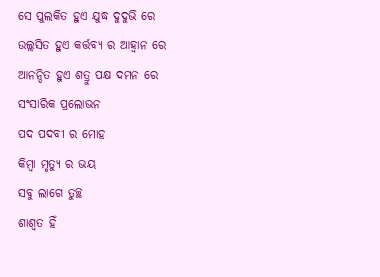ସେ ପୁଲକିତ ହୁଏ ଯୁଦ୍ଧ ଦୁଦୁଭି ରେ
ଉଲ୍ଲସିତ ହୁଏ କର୍ତ୍ତବ୍ୟ ର ଆହ୍ୱାନ ରେ
ଆନନ୍ଦିତ ହୁଏ ଶତ୍ରୁ ପକ୍ଷ ଦମନ ରେ
ସଂସାରିକ ପ୍ରଲୋଭନ
ପଦ ପଦବୀ ର ମୋହ
କିମ୍ବା ମୃତ୍ୟୁ ର ଭୟ
ସବୁ ଲାଗେ ତୁଚ୍ଛ
ଶାଶ୍ୱତ ହିଁ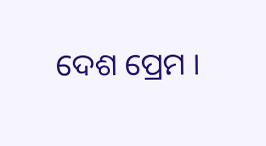ଦେଶ ପ୍ରେମ ।